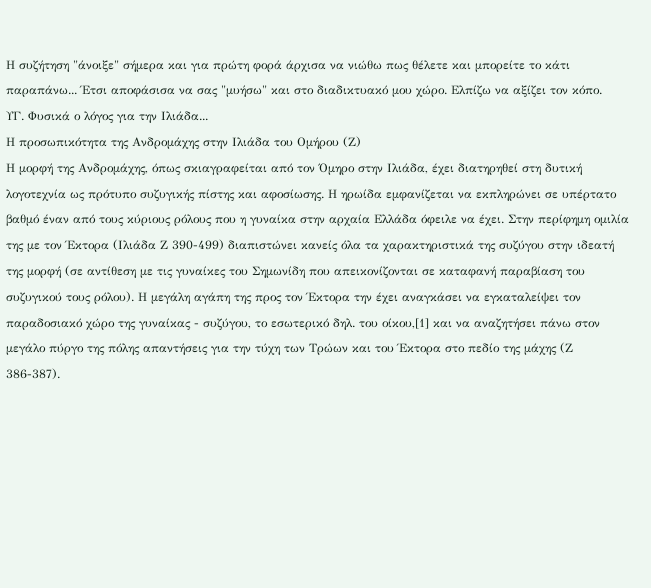Η συζήτηση "άνοιξε" σήμερα και για πρώτη φορά άρχισα να νιώθω πως θέλετε και μπορείτε το κάτι παραπάνω... Έτσι αποφάσισα να σας "μυήσω" και στο διαδικτυακό μου χώρο. Ελπίζω να αξίζει τον κόπο.
ΥΓ. Φυσικά ο λόγος για την Ιλιάδα...
Η προσωπικότητα της Ανδρομάχης στην Ιλιάδα του Ομήρου (Ζ)
Η μορφή της Ανδρομάχης, όπως σκιαγραφείται από τον Όμηρο στην Ιλιάδα, έχει διατηρηθεί στη δυτική λογοτεχνία ως πρότυπο συζυγικής πίστης και αφοσίωσης. Η ηρωίδα εμφανίζεται να εκπληρώνει σε υπέρτατο βαθμό έναν από τους κύριους ρόλους που η γυναίκα στην αρχαία Ελλάδα όφειλε να έχει. Στην περίφημη ομιλία της με τον Έκτορα (Ιλιάδα Ζ 390-499) διαπιστώνει κανείς όλα τα χαρακτηριστικά της συζύγου στην ιδεατή της μορφή (σε αντίθεση με τις γυναίκες του Σημωνίδη που απεικονίζονται σε καταφανή παραβίαση του συζυγικού τους ρόλου). Η μεγάλη αγάπη της προς τον Έκτορα την έχει αναγκάσει να εγκαταλείψει τον παραδοσιακό χώρο της γυναίκας - συζύγου, το εσωτερικό δηλ. του οίκου,[1] και να αναζητήσει πάνω στον μεγάλο πύργο της πόλης απαντήσεις για την τύχη των Τρώων και του Έκτορα στο πεδίο της μάχης (Ζ 386-387).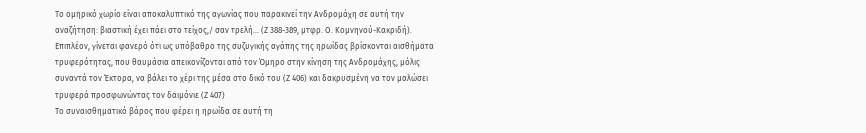Το ομηρικό χωρίο είναι αποκαλυπτικό της αγωνίας που παρακινεί την Ανδρομάχη σε αυτή την αναζήτηση: βιαστική έχει πάει στο τείχος,/ σαν τρελή... (Ζ 388-389, μτφρ. Ο. Κομνηνού-Κακριδή). Επιπλέον, γίνεται φανερό ότι ως υπόβαθρο της συζυγικής αγάπης της ηρωίδας βρίσκονται αισθήματα τρυφερότητας, που θαυμάσια απεικονίζονται από τον Όμηρο στην κίνηση της Ανδρομάχης, μόλις συναντά τον Έκτορα, να βάλει το χέρι της μέσα στο δικό του (Ζ 406) και δακρυσμένη να τον μαλώσει τρυφερά προσφωνώντας τον δαιμόνιε (Ζ 407)
Το συναισθηματικό βάρος που φέρει η ηρωίδα σε αυτή τη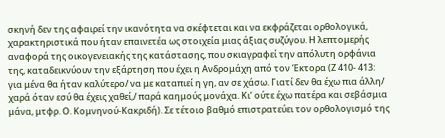σκηνή δεν της αφαιρεί την ικανότητα να σκέφτεται και να εκφράζεται ορθολογικά, χαρακτηριστικά που ήταν επαινετέα ως στοιχεία μιας άξιας συζύγου. Η λεπτομερής αναφορά της οικογενειακής της κατάστασης, που σκιαγραφεί την απόλυτη ορφάνια της, καταδεικνύουν την εξάρτηση που έχει η Ανδρομάχη από τον Έκτορα (Ζ 410- 413: για μένα θα ήταν καλύτερο/ να με καταπιεί η γη, αν σε χάσω. Γιατί δεν θα έχω πια άλλη/ χαρά όταν εσύ θα έχεις χαθεί,/ παρά καημούς μονάχα. Κι’ ούτε έχω πατέρα και σεβάσμια μάνα, μτφρ. Ο. Κομνηνού-Κακριδή). Σε τέτοιο βαθμό επιστρατεύει τον ορθολογισμό της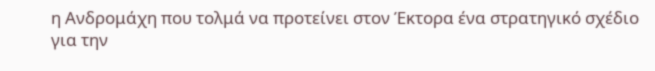η Ανδρομάχη που τολμά να προτείνει στον Έκτορα ένα στρατηγικό σχέδιο για την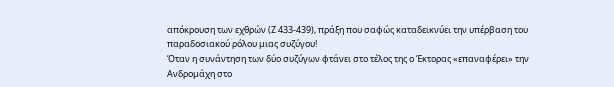απόκρουση των εχθρών (Ζ 433-439), πράξη που σαφώς καταδεικνύει την υπέρβαση του παραδοσιακού ρόλου μιας συζύγου!
Όταν η συνάντηση των δύο συζύγων φτάνει στο τέλος της ο Έκτορας «επαναφέρει» την Ανδρομάχη στο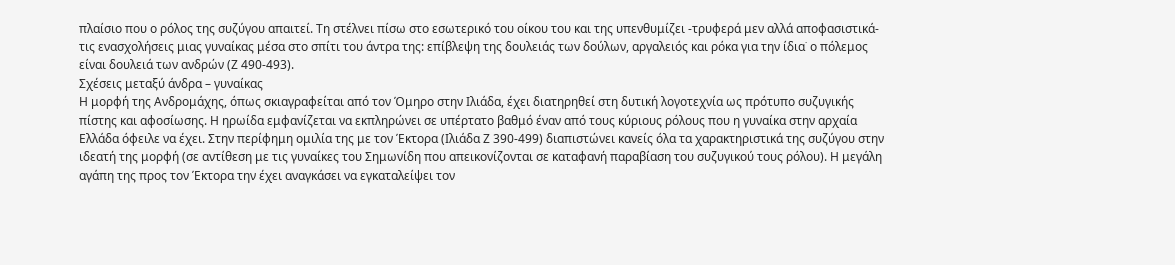πλαίσιο που ο ρόλος της συζύγου απαιτεί. Τη στέλνει πίσω στο εσωτερικό του οίκου του και της υπενθυμίζει -τρυφερά μεν αλλά αποφασιστικά- τις ενασχολήσεις μιας γυναίκας μέσα στο σπίτι του άντρα της: επίβλεψη της δουλειάς των δούλων, αργαλειός και ρόκα για την ίδια˙ ο πόλεμος είναι δουλειά των ανδρών (Ζ 490-493).
Σχέσεις μεταξύ άνδρα – γυναίκας
Η μορφή της Ανδρομάχης, όπως σκιαγραφείται από τον Όμηρο στην Ιλιάδα, έχει διατηρηθεί στη δυτική λογοτεχνία ως πρότυπο συζυγικής πίστης και αφοσίωσης. Η ηρωίδα εμφανίζεται να εκπληρώνει σε υπέρτατο βαθμό έναν από τους κύριους ρόλους που η γυναίκα στην αρχαία Ελλάδα όφειλε να έχει. Στην περίφημη ομιλία της με τον Έκτορα (Ιλιάδα Ζ 390-499) διαπιστώνει κανείς όλα τα χαρακτηριστικά της συζύγου στην ιδεατή της μορφή (σε αντίθεση με τις γυναίκες του Σημωνίδη που απεικονίζονται σε καταφανή παραβίαση του συζυγικού τους ρόλου). Η μεγάλη αγάπη της προς τον Έκτορα την έχει αναγκάσει να εγκαταλείψει τον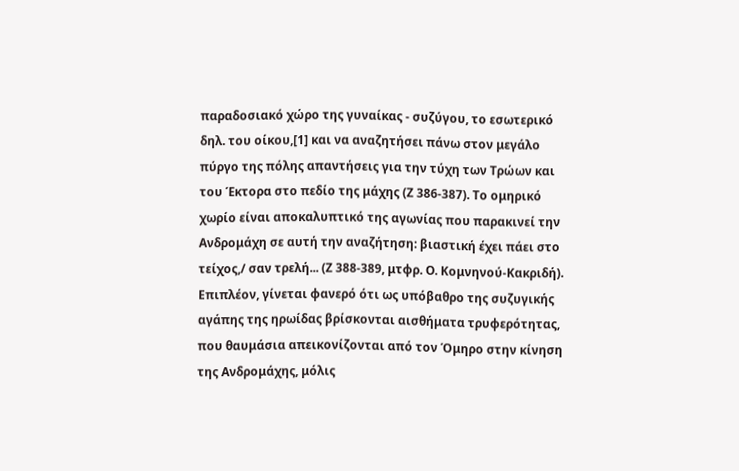παραδοσιακό χώρο της γυναίκας - συζύγου, το εσωτερικό δηλ. του οίκου,[1] και να αναζητήσει πάνω στον μεγάλο πύργο της πόλης απαντήσεις για την τύχη των Τρώων και του Έκτορα στο πεδίο της μάχης (Ζ 386-387). Το ομηρικό χωρίο είναι αποκαλυπτικό της αγωνίας που παρακινεί την Ανδρομάχη σε αυτή την αναζήτηση: βιαστική έχει πάει στο τείχος,/ σαν τρελή... (Ζ 388-389, μτφρ. Ο. Κομνηνού-Κακριδή). Επιπλέον, γίνεται φανερό ότι ως υπόβαθρο της συζυγικής αγάπης της ηρωίδας βρίσκονται αισθήματα τρυφερότητας, που θαυμάσια απεικονίζονται από τον Όμηρο στην κίνηση της Ανδρομάχης, μόλις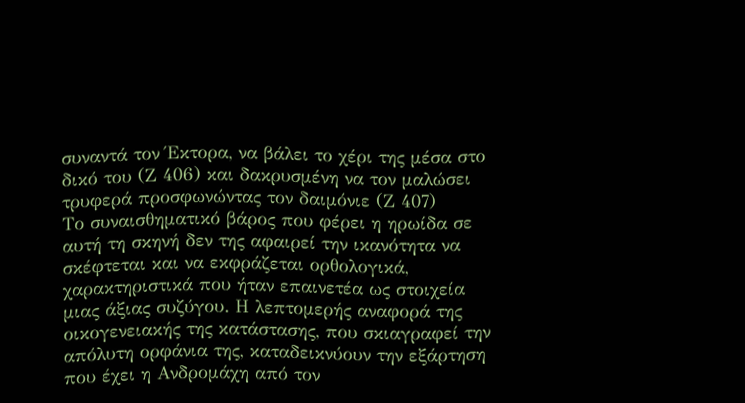συναντά τον Έκτορα, να βάλει το χέρι της μέσα στο δικό του (Ζ 406) και δακρυσμένη να τον μαλώσει τρυφερά προσφωνώντας τον δαιμόνιε (Ζ 407)
Το συναισθηματικό βάρος που φέρει η ηρωίδα σε αυτή τη σκηνή δεν της αφαιρεί την ικανότητα να σκέφτεται και να εκφράζεται ορθολογικά, χαρακτηριστικά που ήταν επαινετέα ως στοιχεία μιας άξιας συζύγου. Η λεπτομερής αναφορά της οικογενειακής της κατάστασης, που σκιαγραφεί την απόλυτη ορφάνια της, καταδεικνύουν την εξάρτηση που έχει η Ανδρομάχη από τον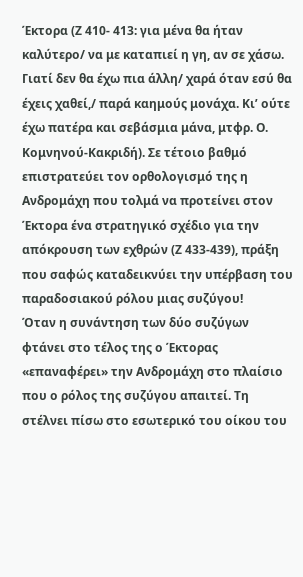Έκτορα (Ζ 410- 413: για μένα θα ήταν καλύτερο/ να με καταπιεί η γη, αν σε χάσω. Γιατί δεν θα έχω πια άλλη/ χαρά όταν εσύ θα έχεις χαθεί,/ παρά καημούς μονάχα. Κι’ ούτε έχω πατέρα και σεβάσμια μάνα, μτφρ. Ο. Κομνηνού-Κακριδή). Σε τέτοιο βαθμό επιστρατεύει τον ορθολογισμό της η Ανδρομάχη που τολμά να προτείνει στον Έκτορα ένα στρατηγικό σχέδιο για την απόκρουση των εχθρών (Ζ 433-439), πράξη που σαφώς καταδεικνύει την υπέρβαση του παραδοσιακού ρόλου μιας συζύγου!
Όταν η συνάντηση των δύο συζύγων φτάνει στο τέλος της ο Έκτορας «επαναφέρει» την Ανδρομάχη στο πλαίσιο που ο ρόλος της συζύγου απαιτεί. Τη στέλνει πίσω στο εσωτερικό του οίκου του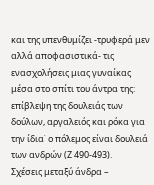και της υπενθυμίζει -τρυφερά μεν αλλά αποφασιστικά- τις ενασχολήσεις μιας γυναίκας μέσα στο σπίτι του άντρα της: επίβλεψη της δουλειάς των δούλων, αργαλειός και ρόκα για την ίδια˙ ο πόλεμος είναι δουλειά των ανδρών (Ζ 490-493).
Σχέσεις μεταξύ άνδρα –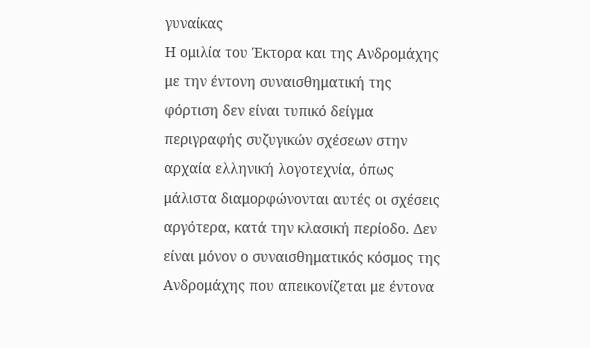γυναίκας
Η ομιλία του Έκτορα και της Ανδρομάχης με την έντονη συναισθηματική της φόρτιση δεν είναι τυπικό δείγμα περιγραφής συζυγικών σχέσεων στην αρχαία ελληνική λογοτεχνία, όπως μάλιστα διαμορφώνονται αυτές οι σχέσεις αργότερα, κατά την κλασική περίοδο. Δεν είναι μόνον ο συναισθηματικός κόσμος της Ανδρομάχης που απεικονίζεται με έντονα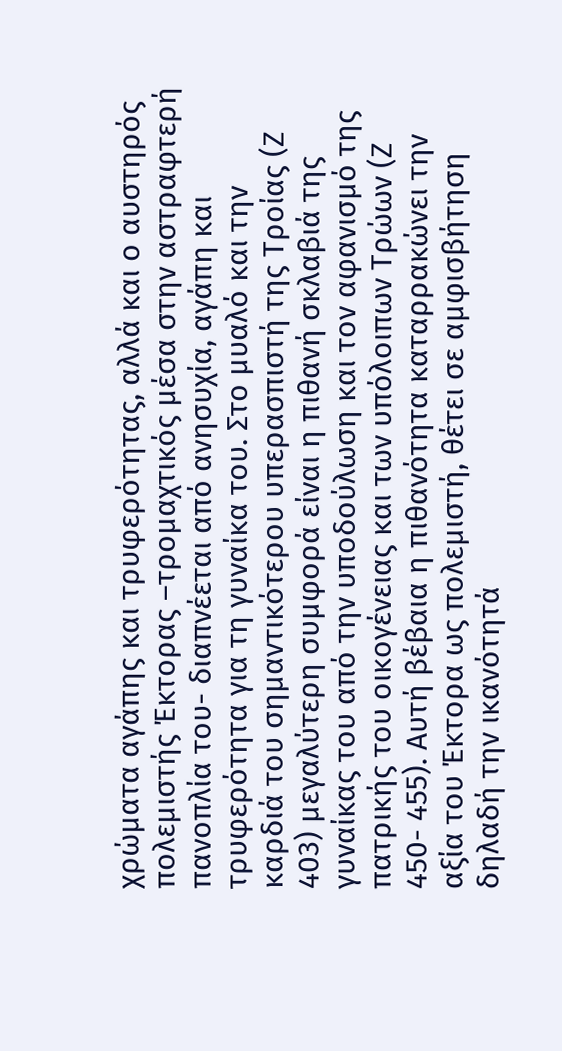χρώματα αγάπης και τρυφερότητας, αλλά και ο αυστηρός πολεμιστής Έκτορας –τρομαχτικός μέσα στην αστραφτερή πανοπλία του- διαπνέεται από ανησυχία, αγάπη και τρυφερότητα για τη γυναίκα του. Στο μυαλό και την καρδιά του σημαντικότερου υπερασπιστή της Τροίας (Ζ 403) μεγαλύτερη συμφορά είναι η πιθανή σκλαβιά της γυναίκας του από την υποδούλωση και τον αφανισμό της πατρικής του οικογένειας και των υπόλοιπων Τρώων (Ζ 450- 455). Αυτή βέβαια η πιθανότητα καταρρακώνει την αξία του Έκτορα ως πολεμιστή, θέτει σε αμφισβήτηση δηλαδή την ικανότητά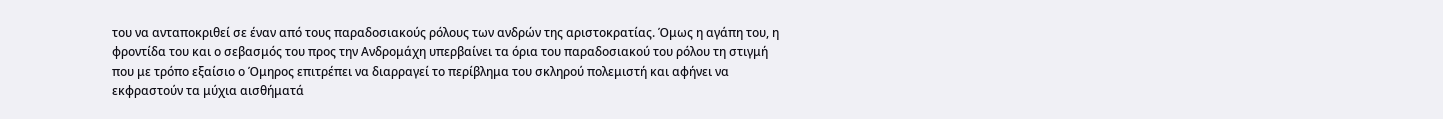του να ανταποκριθεί σε έναν από τους παραδοσιακούς ρόλους των ανδρών της αριστοκρατίας. Όμως η αγάπη του, η φροντίδα του και ο σεβασμός του προς την Ανδρομάχη υπερβαίνει τα όρια του παραδοσιακού του ρόλου τη στιγμή που με τρόπο εξαίσιο ο Όμηρος επιτρέπει να διαρραγεί το περίβλημα του σκληρού πολεμιστή και αφήνει να εκφραστούν τα μύχια αισθήματά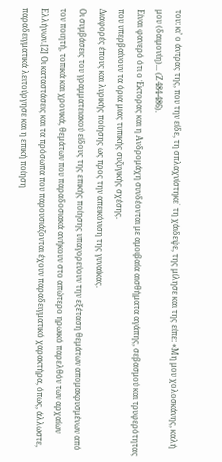του: κι’ ο άντρας της, που την είδε, τη σπλαχνίστηκε˙ τη χάιδεψε, της μίλησε και της είπε: «Μη μου χολοσκάνης, καλή μου (δαιμονίη)... (Ζ 484-486).
Είναι φανερό ότι ο Έκτορας και η Ανδρομάχη συνδέονται με αμοιβαία αισθήματα αγάπης, σεβασμού και τρυφερότητας που υπερβαίνουν τα όρια μιας τυπικής συζυγικής σχέσης.
Διαφορές έπους και λυρικής ποίησης ως προς την απεικόνιση της γυναίκας.
Οι συμβάσεις του γραμματειακού είδους της επικής ποίησης υπαγορεύουν την εξέταση θεμάτων απομακρυσμένων από τον ποιητή, τοπικά και χρονικά, θεμάτων που παραδοσιακά ανήκουν στο απώτερο ηρωικό παρελθόν των αρχαίων Ελλήνων.[2] Οι καταστάσεις και τα πρόσωπα που παρουσιάζονται έχουν παραδειγματικό χαρακτήρα, όπως, άλλωστε, παραδειγματικά λειτούργησε και η επική ποίηση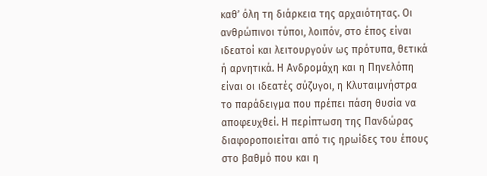καθ’ όλη τη διάρκεια της αρχαιότητας. Οι ανθρώπινοι τύποι, λοιπόν, στο έπος είναι ιδεατοί και λειτουργούν ως πρότυπα, θετικά ή αρνητικά. Η Ανδρομάχη και η Πηνελόπη είναι οι ιδεατές σύζυγοι, η Κλυταιμνήστρα το παράδειγμα που πρέπει πάση θυσία να αποφευχθεί. Η περίπτωση της Πανδώρας διαφοροποιείται από τις ηρωίδες του έπους στο βαθμό που και η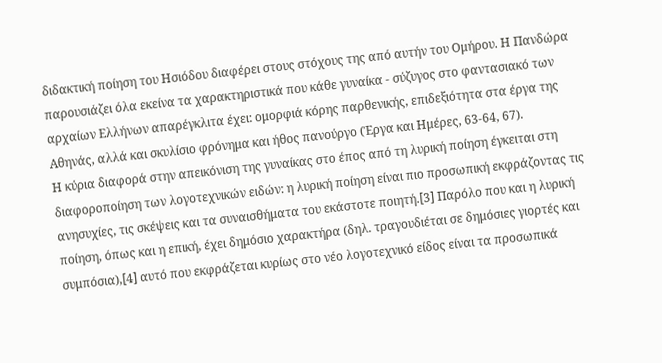διδακτική ποίηση του Ησιόδου διαφέρει στους στόχους της από αυτήν του Ομήρου. Η Πανδώρα παρουσιάζει όλα εκείνα τα χαρακτηριστικά που κάθε γυναίκα - σύζυγος στο φαντασιακό των αρχαίων Ελλήνων απαρέγκλιτα έχει: ομορφιά κόρης παρθενικής, επιδεξιότητα στα έργα της Αθηνάς, αλλά και σκυλίσιο φρόνημα και ήθος πανούργο (Έργα και Ημέρες, 63-64, 67).
Η κύρια διαφορά στην απεικόνιση της γυναίκας στο έπος από τη λυρική ποίηση έγκειται στη διαφοροποίηση των λογοτεχνικών ειδών: η λυρική ποίηση είναι πιο προσωπική εκφράζοντας τις ανησυχίες, τις σκέψεις και τα συναισθήματα του εκάστοτε ποιητή.[3] Παρόλο που και η λυρική ποίηση, όπως και η επική, έχει δημόσιο χαρακτήρα (δηλ. τραγουδιέται σε δημόσιες γιορτές και συμπόσια),[4] αυτό που εκφράζεται κυρίως στο νέο λογοτεχνικό είδος είναι τα προσωπικά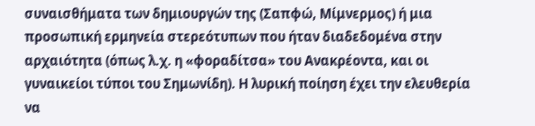συναισθήματα των δημιουργών της (Σαπφώ, Μίμνερμος) ή μια προσωπική ερμηνεία στερεότυπων που ήταν διαδεδομένα στην αρχαιότητα (όπως λ.χ. η «φοραδίτσα» του Ανακρέοντα, και οι γυναικείοι τύποι του Σημωνίδη). Η λυρική ποίηση έχει την ελευθερία να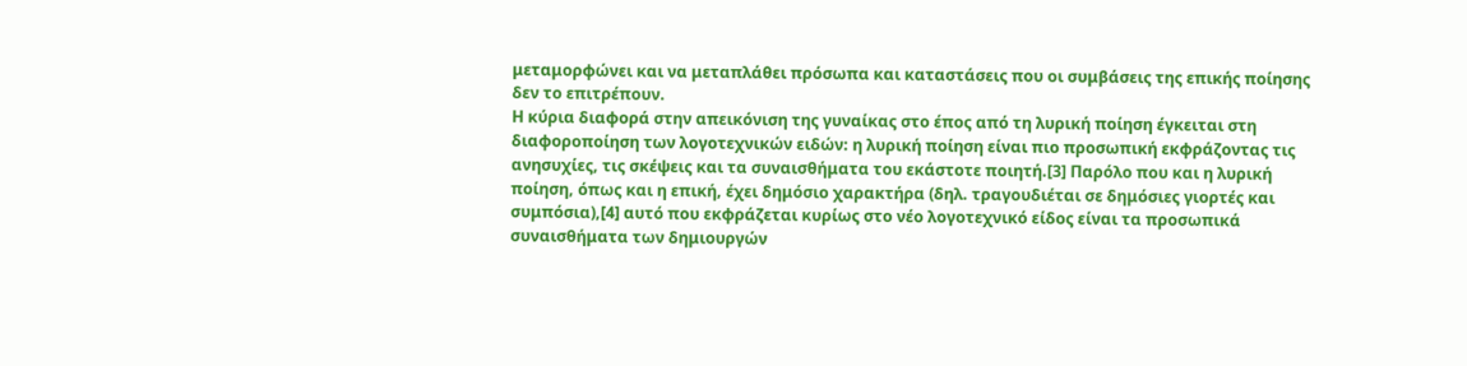μεταμορφώνει και να μεταπλάθει πρόσωπα και καταστάσεις που οι συμβάσεις της επικής ποίησης δεν το επιτρέπουν.
Η κύρια διαφορά στην απεικόνιση της γυναίκας στο έπος από τη λυρική ποίηση έγκειται στη διαφοροποίηση των λογοτεχνικών ειδών: η λυρική ποίηση είναι πιο προσωπική εκφράζοντας τις ανησυχίες, τις σκέψεις και τα συναισθήματα του εκάστοτε ποιητή.[3] Παρόλο που και η λυρική ποίηση, όπως και η επική, έχει δημόσιο χαρακτήρα (δηλ. τραγουδιέται σε δημόσιες γιορτές και συμπόσια),[4] αυτό που εκφράζεται κυρίως στο νέο λογοτεχνικό είδος είναι τα προσωπικά συναισθήματα των δημιουργών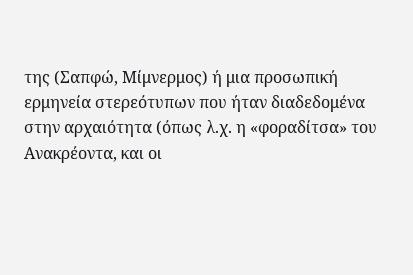της (Σαπφώ, Μίμνερμος) ή μια προσωπική ερμηνεία στερεότυπων που ήταν διαδεδομένα στην αρχαιότητα (όπως λ.χ. η «φοραδίτσα» του Ανακρέοντα, και οι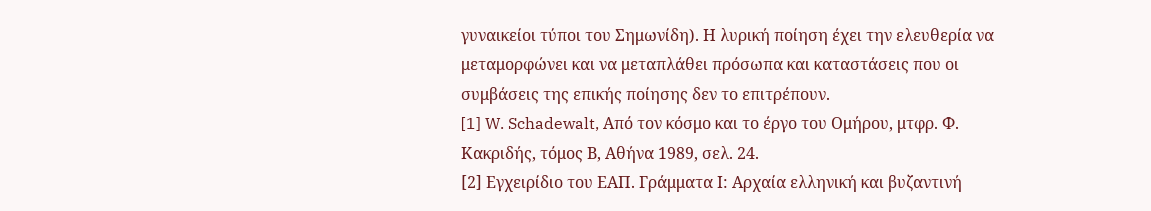γυναικείοι τύποι του Σημωνίδη). Η λυρική ποίηση έχει την ελευθερία να μεταμορφώνει και να μεταπλάθει πρόσωπα και καταστάσεις που οι συμβάσεις της επικής ποίησης δεν το επιτρέπουν.
[1] W. Schadewalt, Από τον κόσμο και το έργο του Ομήρου, μτφρ. Φ. Κακριδής, τόμος Β, Αθήνα 1989, σελ. 24.
[2] Εγχειρίδιο του ΕΑΠ. Γράμματα Ι: Αρχαία ελληνική και βυζαντινή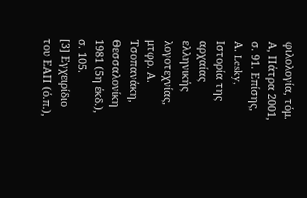φιλολογία, τόμ. Α, Πάτρα 2001, σ. 91. Επίσης, Α. Lesky, Ιστορία της αρχαίας ελληνικής λογοτεχνίας, μτφρ. Α. Τσοπανάκη, Θεσσαλονίκη 1981 (5η έκδ.), σ. 105.
[3] Εγχειρίδιο του ΕΑΠ (ό.π.),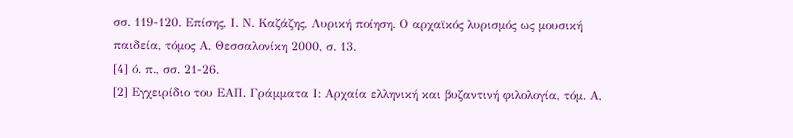σσ. 119-120. Επίσης, Ι. Ν. Καζάζης, Λυρική ποίηση. Ο αρχαϊκός λυρισμός ως μουσική παιδεία, τόμος Α, Θεσσαλονίκη 2000, σ. 13.
[4] ό. π., σσ. 21-26.
[2] Εγχειρίδιο του ΕΑΠ. Γράμματα Ι: Αρχαία ελληνική και βυζαντινή φιλολογία, τόμ. Α,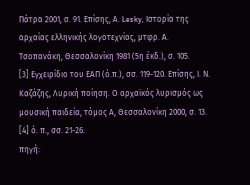Πάτρα 2001, σ. 91. Επίσης, Α. Lesky, Ιστορία της αρχαίας ελληνικής λογοτεχνίας, μτφρ. Α. Τσοπανάκη, Θεσσαλονίκη 1981 (5η έκδ.), σ. 105.
[3] Εγχειρίδιο του ΕΑΠ (ό.π.), σσ. 119-120. Επίσης, Ι. Ν. Καζάζης, Λυρική ποίηση. Ο αρχαϊκός λυρισμός ως μουσική παιδεία, τόμος Α, Θεσσαλονίκη 2000, σ. 13.
[4] ό. π., σσ. 21-26.
πηγή: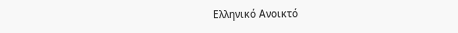Ελληνικό Ανοικτό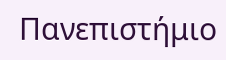Πανεπιστήμιο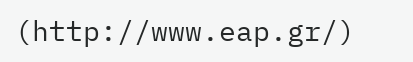(http://www.eap.gr/)